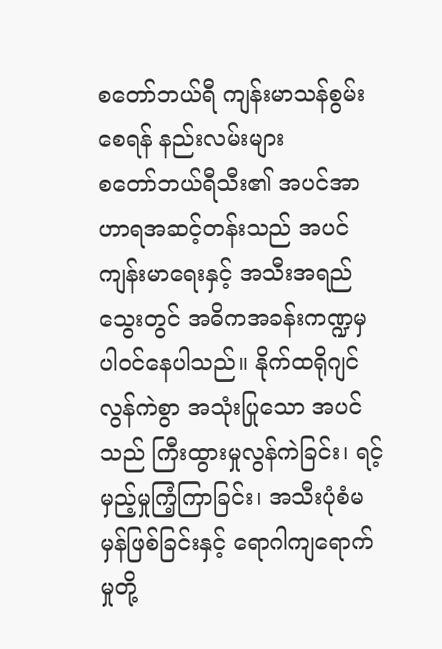စတော်ဘယ်ရီ ကျန်းမာသန်စွမ်းစေရန် နည်းလမ်းများ
စတော်ဘယ်ရီသီး၏ အပင်အာဟာရအဆင့်တန်းသည် အပင်ကျန်းမာရေးနှင့် အသီးအရည်သွေးတွင် အဓိကအခန်းကဏ္ဍမှ ပါဝင်နေပါသည်။ နိုက်ထရိုဂျင်လွန်ကဲစွာ အသုံးပြုသော အပင်သည် ကြီးထွားမှုလွန်ကဲခြင်း၊ ရင့်မှည့်မှုကြံ့ကြာခြင်း၊ အသီးပုံစံမမှန်ဖြစ်ခြင်းနှင့် ရောဂါကျရောက်မှုတို့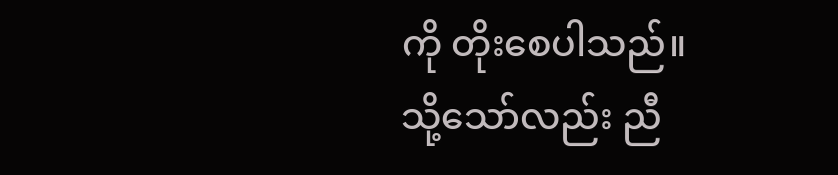ကို တိုးစေပါသည်။
သို့သော်လည်း ညီ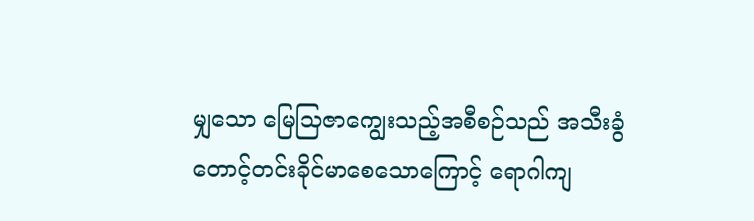မျှသော မြေသြဇာကျွေးသည့်အစီစဉ်သည် အသီးခွံတောင့်တင်းခိုင်မာစေသောကြောင့် ရောဂါကျ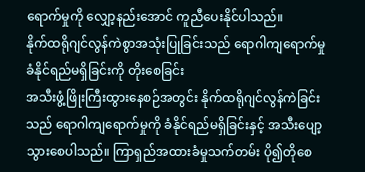ရောက်မှုကို လျှော့နည်းအောင် ကူညီပေးနိုင်ပါသည်။
နိုက်ထရိုဂျင်လွန်ကဲစွာအသုံးပြုခြင်းသည် ရောဂါကျရောက်မှု ခံနိုင်ရည်မရှိခြင်းကို တိုးစေခြင်း
အသီးဖွံ့ဖြိုးကြီးထွားနေစဉ်အတွင်း နိုက်ထရိုဂျင်လွန်ကဲခြင်းသည် ရောဂါကျရောက်မှုကို ခံနိုင်ရည်မရှိခြင်းနှင့် အသီးပျော့သွားစေပါသည်။ ကြာရှည်အထားခံမှုသက်တမ်း ပို၍တိုစေ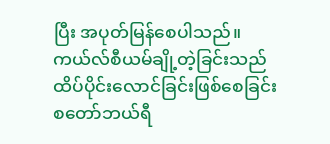ပြီး အပုတ်မြန်စေပါသည်။
ကယ်လ်စီယမ်ချို့တဲ့ခြင်းသည် ထိပ်ပိုင်းလောင်ခြင်းဖြစ်စေခြင်း
စတော်ဘယ်ရီ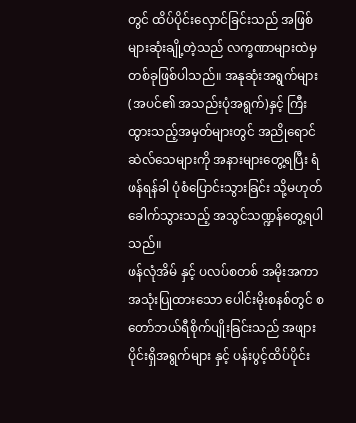တွင် ထိပ်ပိုင်းလှောင်ခြင်းသည် အဖြစ်များဆုံးချို့တဲ့သည် လက္ခဏာများထဲမှ တစ်ခုဖြစ်ပါသည်။ အနုဆုံးအရွက်များ (အပင်၏ အသည်းပုံအရွက်)နှင့် ကြီးထွားသည့်အမှတ်များတွင် အညိုရောင်ဆဲလ်သေများကို အနားများတွေ့ရပြီး ရံဖန်ရန်ခါ ပုံစံပြောင်းသွားခြင်း သို့မဟုတ် ခေါက်သွားသည့် အသွင်သဏ္ဍန်တွေ့ရပါသည်။
ဖန်လုံအိမ် နှင့် ပလပ်စတစ် အမိုးအကာအသုံးပြုထားသော ပေါင်းမိုးစနစ်တွင် စတော်ဘယ်ရီစိုက်ပျိုးခြင်းသည် အဖျားပိုင်းရှိအရွက်များ နှင့် ပန်းပွင့်ထိပ်ပိုင်း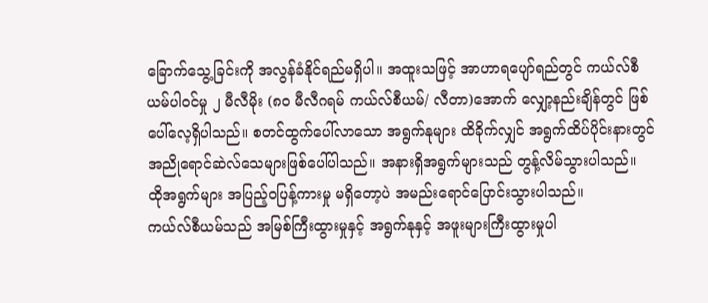ခြောက်သွေ့ခြင်းကို အလွန်ခံနိုင်ရည်မရှိပါ။ အထူးသဖြင့် အာဟာရပျော်ရည်တွင် ကယ်လ်စီယမ်ပါဝင်မှု ၂ မီလီမိုး (၈၀ မီလီဂရမ် ကယ်လ်စီယမ်/ လီတာ)အောက် လျှော့နည်းချိန်တွင် ဖြစ်ပေါ်လေ့ရှိပါသည်။ စတင်ထွက်ပေါ်လာသော အရွက်နုများ ထိခိုက်လျှင် အရွက်ထိပ်ပိုင်းနားတွင် အညိုရောင်ဆဲလ်သေများဖြစ်ပေါ်ပါသည်။ အနားရှိအရွက်များသည် တွန့်လိမ်သွားပါသည်။ ထိုအရွက်များ အပြည့်ဝပြန့်ကားမှု မရှိတော့ပဲ အမည်းရောင်ပြောင်းသွားပါသည်။
ကယ်လ်စီယမ်သည် အမြစ်ကြီးထွားမှုနှင့် အရွက်နုနှင့် အဖူးများကြီးထွားမှုပါ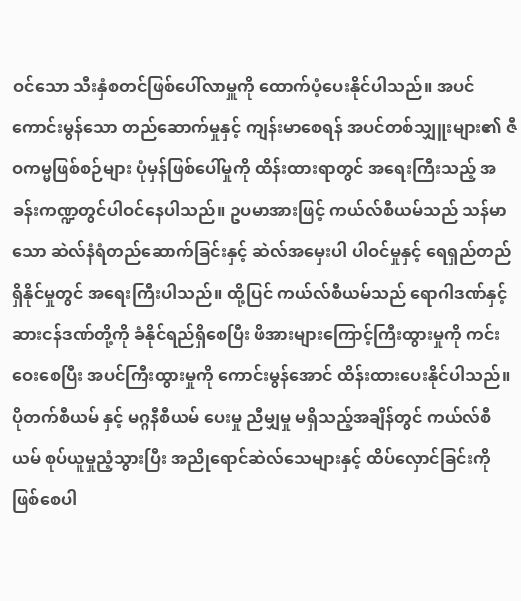ဝင်သော သီးနှံစတင်ဖြစ်ပေါ်လာမှူကို ထောက်ပံ့ပေးနိုင်ပါသည်။ အပင်ကောင်းမွန်သော တည်ဆောက်မှုနှင့် ကျန်းမာစေရန် အပင်တစ်သျှူးများ၏ ဇီဝကမ္မဖြစ်စဉ်များ ပုံမှန်ဖြစ်ပေါ်မှုကို ထိန်းထားရာတွင် အရေးကြီးသည့် အခန်းကဏ္ဍတွင်ပါဝင်နေပါသည်။ ဥပမာအားဖြင့် ကယ်လ်စီယမ်သည် သန်မာသော ဆဲလ်နံရံတည်ဆောက်ခြင်းနှင့် ဆဲလ်အမှေးပါ ပါဝင်မှုနှင့် ရေရှည်တည်ရှိနိုင်မှုတွင် အရေးကြီးပါသည်။ ထို့ပြင် ကယ်လ်စီယမ်သည် ရောဂါဒဏ်နှင့် ဆားငန်ဒဏ်တို့ကို ခံနိုင်ရည်ရှိစေပြီး ဖိအားများကြောင့်ကြီးထွားမှုကို ကင်းဝေးစေပြီး အပင်ကြီးထွားမှုကို ကောင်းမွန်အောင် ထိန်းထားပေးနိုင်ပါသည်။
ပိုတက်စီယမ် နှင့် မဂ္ဂနီစီယမ် ပေးမှု ညီမျှမှု မရှိသည့်အချိန်တွင် ကယ်လ်စီယမ် စုပ်ယူမှုညံ့သွားပြီး အညိုရောင်ဆဲလ်သေများနှင့် ထိပ်လှောင်ခြင်းကို ဖြစ်စေပါ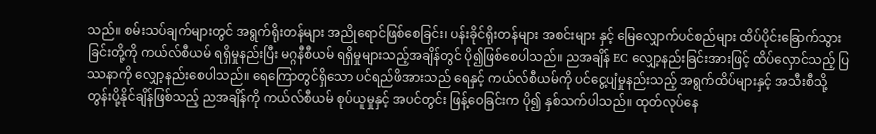သည်။ စမ်းသပ်ချက်များတွင် အရွက်ရိုးတန်များ အညိုရောင်ဖြစ်စေခြင်း၊ ပန်းခိုင်ရိုးတန်များ အစင်းများ နှင့် မြေလျှောက်ပင်စည်များ ထိပ်ပိုင်းခြောက်သွားခြင်းတို့ကို ကယ်လ်စီယမ် ရရှိမှုနည်းပြီး မဂ္ဂနီစီယမ် ရရှိမှုများသည့်အချိန်တွင် ပို၍ဖြစ်စေပါသည်။ ညအချိန် EC လျှော့နည်းခြင်းအားဖြင့် ထိပ်လှောင်သည့် ပြဿနာကို လျှော့နည်းစေပါသည်။ ရေကြောတွင်ရှိသော ပင်ရည်ဖိအားသည် ရေနှင့် ကယ်လ်စီယမ်ကို ပင်ငွေ့ပျံမှုနည်းသည့် အရွက်ထိပ်များနှင့် အသီးစီသို့ တွန်းပို့နိုင်ချိန်ဖြစ်သည့် ညအချိန်ကို ကယ်လ်စီယမ် စုပ်ယူမှုနှင့် အပင်တွင်း ဖြန့်ဝေခြင်းက ပို၍ နှစ်သက်ပါသည်။ ထုတ်လုပ်နေ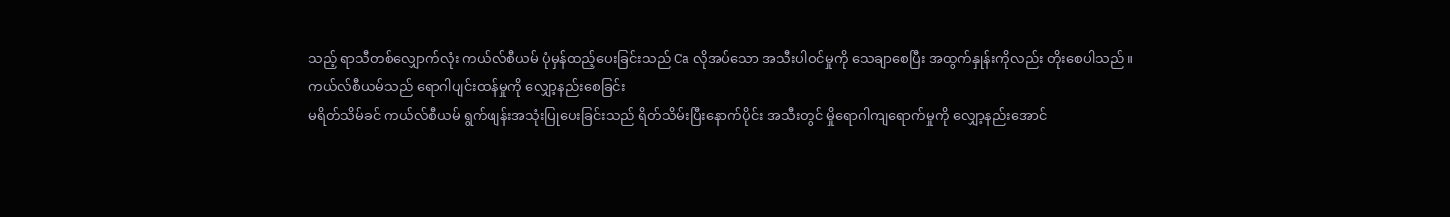သည့် ရာသီတစ်လျှောက်လုံး ကယ်လ်စီယမ် ပုံမှန်ထည့်ပေးခြင်းသည် Ca လိုအပ်သော အသီးပါဝင်မှုကို သေချာစေပြီး အထွက်နှုန်းကိုလည်း တိုးစေပါသည်။
ကယ်လ်စီယမ်သည် ရောဂါပျင်းထန်မှုကို လျှော့နည်းစေခြင်း
မရိတ်သိမ်ခင် ကယ်လ်စီယမ် ရွက်ဖျန်းအသုံးပြုပေးခြင်းသည် ရိတ်သိမ်းပြီးနောက်ပိုင်း အသီးတွင် မှိုရောဂါကျရောက်မှုကို လျှော့နည်းအောင်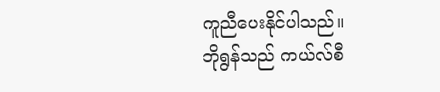ကူညီပေးနိုင်ပါသည်။
ဘိုရွန်သည် ကယ်လ်စီ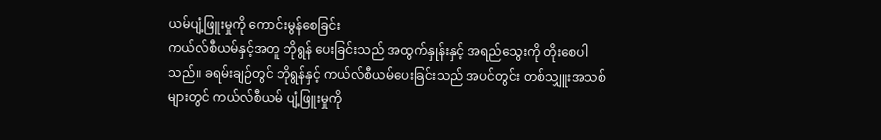ယမ်ပျံ့ဖြူးမှုကို ကောင်းမွန်စေခြင်း
ကယ်လ်စီယမ်နှင့်အတူ ဘိုရွန် ပေးခြင်းသည် အထွက်နှုန်းနှင့် အရည်သွေးကို တိုးစေပါသည်။ ခရမ်းချဉ်တွင် ဘိုရွန်နှင့် ကယ်လ်စီယမ်ပေးခြင်းသည် အပင်တွင်း တစ်သျှူးအသစ်များတွင် ကယ်လ်စီယမ် ပျံ့ဖြူးမှုကို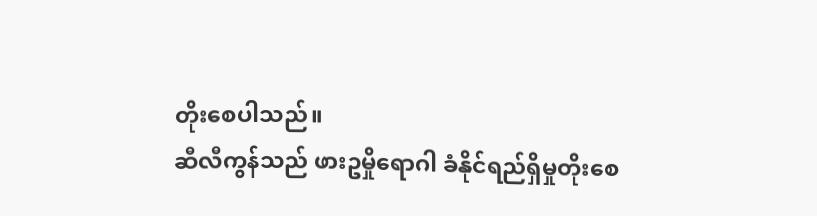တိုးစေပါသည်။
ဆီလီကွန်သည် ဖားဥမှိုရောဂါ ခံနိုင်ရည်ရှိမှုတိုးစေ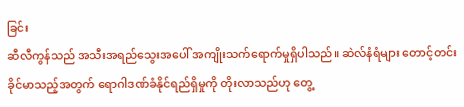ခြင်း
ဆီလီကွန်သည် အသီးအရည်သွေးအပေါ် အကျိုးသက်ရောက်မှုရှိပါသည်။ ဆဲလ်နံရံများ တောင့်တင်းခိုင်မာသည့်အတွက် ရောဂါဒဏ်ခံနိုင်ရည်ရှိမှုကို တိုးလာသည်ဟု တွေ့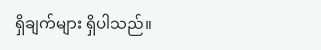ရှိချက်များ ရှိပါသည်။